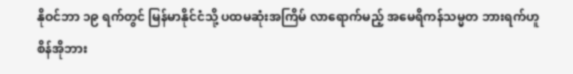နိုဝင်ဘာ ၁၉ ရက်တွင် မြန်မာနိုင်ငံသို့ ပထမဆုံးအကြိမ် လာရောက်မည့် အမေရိကန်သမ္မတ ဘားရက်ဟူစိန်အိုဘား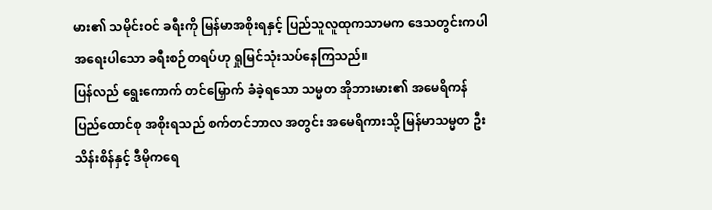မား၏ သမိုင်းဝင် ခရီးကို မြန်မာအစိုးရနှင့် ပြည်သူလူထုကသာမက ဒေသတွင်းကပါ အရေးပါသော ခရီးစဉ်တရပ်ဟု ရှုမြင်သုံးသပ်နေကြသည်။
ပြန်လည် ရွေးကောက် တင်မြှောက် ခံခဲ့ရသော သမ္မတ အိုဘားမား၏ အမေရိကန် ပြည်ထောင်စု အစိုးရသည် စက်တင်ဘာလ အတွင်း အမေရိကားသို့ မြန်မာသမ္မတ ဦးသိန်းစိန်နှင့် ဒီမိုကရေ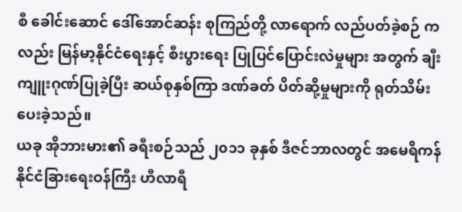စီ ခေါင်းဆောင် ဒေါ်အောင်ဆန်း စုကြည်တို့ လာရောက် လည်ပတ်ခဲ့စဉ် ကလည်း မြန်မာ့နိုင်ငံရေးနှင့် စီးပွားရေး ပြုပြင်ပြောင်းလဲမှုများ အတွက် ချီးကျူးဂုဏ်ပြုခဲ့ပြီး ဆယ်စုနှစ်ကြာ ဒဏ်ခတ် ပိတ်ဆို့မှုများကို ရုတ်သိမ်းပေးခဲ့သည်။
ယခု အိုဘားမား၏ ခရီးစဉ်သည် ၂၀၁၁ ခုနှစ် ဒီဇင်ဘာလတွင် အမေရိကန် နိုင်ငံခြားရေးဝန်ကြီး ဟီလာရီ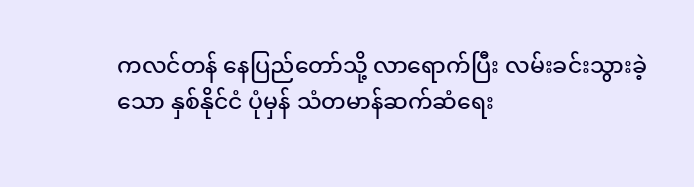ကလင်တန် နေပြည်တော်သို့ လာရောက်ပြီး လမ်းခင်းသွားခဲ့သော နှစ်နိုင်ငံ ပုံမှန် သံတမာန်ဆက်ဆံရေး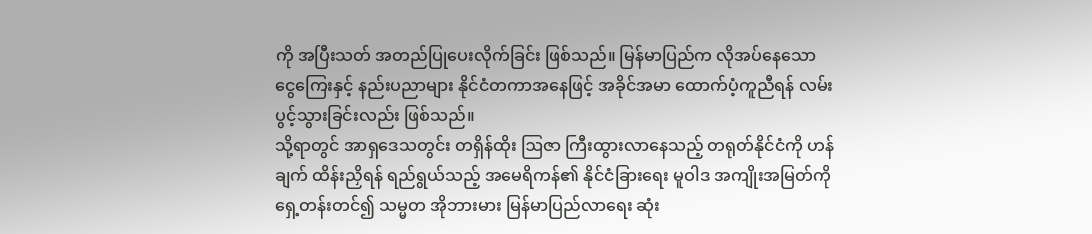ကို အပြီးသတ် အတည်ပြုပေးလိုက်ခြင်း ဖြစ်သည်။ မြန်မာပြည်က လိုအပ်နေသော ငွေကြေးနှင့် နည်းပညာများ နိုင်ငံတကာအနေဖြင့် အခိုင်အမာ ထောက်ပံ့ကူညီရန် လမ်းပွင့်သွားခြင်းလည်း ဖြစ်သည်။
သို့ရာတွင် အာရှဒေသတွင်း တရှိန်ထိုး ဩဇာ ကြီးထွားလာနေသည့် တရုတ်နိုင်ငံကို ဟန်ချက် ထိန်းညှိရန် ရည်ရွယ်သည့် အမေရိကန်၏ နိုင်ငံခြားရေး မူဝါဒ အကျိုးအမြတ်ကို ရှေ့တန်းတင်၍ သမ္မတ အိုဘားမား မြန်မာပြည်လာရေး ဆုံး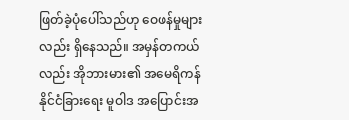ဖြတ်ခဲ့ပုံပေါ်သည်ဟု ဝေဖန်မှုများလည်း ရှိနေသည်။ အမှန်တကယ်လည်း အိုဘားမား၏ အမေရိကန် နိုင်ငံခြားရေး မူဝါဒ အပြောင်းအ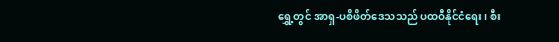ရွှေ့တွင် အာရှ-ပစိဖိတ်ဒေသသည် ပထဝီနိုင်ငံရေး၊ စီး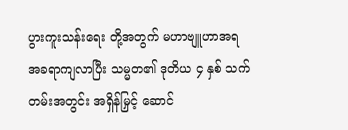ပွားကူးသန်းရေး တို့အတွက် မဟာဗျူဟာအရ အခရာကျလာပြီး သမ္မတ၏ ဒုတိယ ၄ နှစ် သက်တမ်းအတွင်း အရှိန်မြှင့် ဆောင်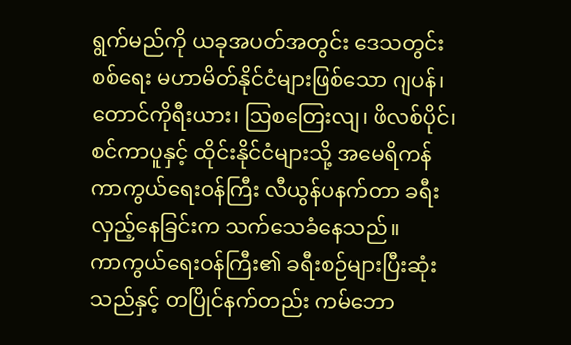ရွက်မည်ကို ယခုအပတ်အတွင်း ဒေသတွင်း စစ်ရေး မဟာမိတ်နိုင်ငံများဖြစ်သော ဂျပန်၊ တောင်ကိုရီးယား၊ ဩစတြေးလျ၊ ဖိလစ်ပိုင်၊ စင်ကာပူနှင့် ထိုင်းနိုင်ငံများသို့ အမေရိကန် ကာကွယ်ရေးဝန်ကြီး လီယွန်ပနက်တာ ခရီးလှည့်နေခြင်းက သက်သေခံနေသည်။
ကာကွယ်ရေးဝန်ကြီး၏ ခရီးစဉ်များပြီးဆုံးသည်နှင့် တပြိုင်နက်တည်း ကမ်ဘော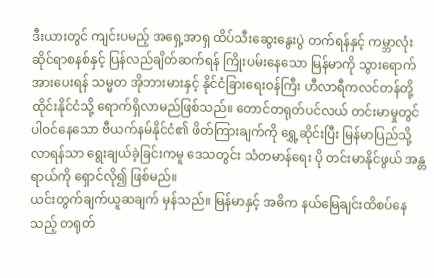ဒီးယားတွင် ကျင်းပမည့် အရှေ့အာရှ ထိပ်သီးဆွေးနွေးပွဲ တက်ရန်နှင့် ကမ္ဘာလုံးဆိုင်ရာစနစ်နှင့် ပြန်လည်ချိတ်ဆက်ရန် ကြိုးပမ်းနေသော မြန်မာကို သွားရောက် အားပေးရန် သမ္မတ အိုဘားမားနှင့် နိုင်ငံခြားရေးဝန်ကြီး ဟီလာရီကလင်တန်တို့ ထိုင်းနိုင်ငံသို့ ရောက်ရှိလာမည်ဖြစ်သည်။ တောင်တရုတ်ပင်လယ် တင်းမာမှုတွင် ပါဝင်နေသော ဗီယက်နမ်နိုင်ငံ၏ ဖိတ်ကြားချက်ကို ရွှေ့ဆိုင်းပြီး မြန်မာပြည်သို့ လာရန်သာ ရွေးချယ်ခဲ့ခြင်းကမူ ဒေသတွင်း သံတမာန်ရေး ပို တင်းမာနိုင်ဖွယ် အန္တရာယ်ကို ရှောင်လို၍ ဖြစ်မည်။
ယင်းတွက်ချက်ယူဆချက် မှန်သည်။ မြန်မာနှင့် အဓိက နယ်မြေချင်းထိစပ်နေသည့် တရုတ်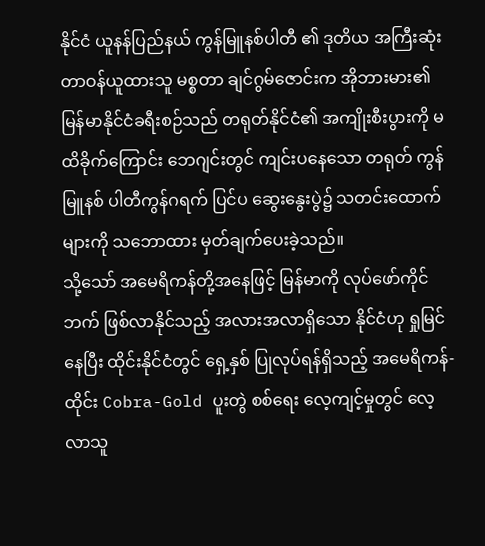နိုင်ငံ ယူနန်ပြည်နယ် ကွန်မြူနစ်ပါတီ ၏ ဒုတိယ အကြီးဆုံး တာဝန်ယူထားသူ မစ္စတာ ချင်ဂွမ်ဇောင်းက အိုဘားမား၏ မြန်မာနိုင်ငံခရီးစဉ်သည် တရုတ်နိုင်ငံ၏ အကျိုးစီးပွားကို မထိခိုက်ကြောင်း ဘေဂျင်းတွင် ကျင်းပနေသော တရုတ် ကွန်မြူနစ် ပါတီကွန်ဂရက် ပြင်ပ ဆွေးနွေးပွဲ၌ သတင်းထောက်များကို သဘောထား မှတ်ချက်ပေးခဲ့သည်။
သို့သော် အမေရိကန်တို့အနေဖြင့် မြန်မာကို လုပ်ဖော်ကိုင်ဘက် ဖြစ်လာနိုင်သည့် အလားအလာရှိသော နိုင်ငံဟု ရှုမြင်နေပြီး ထိုင်းနိုင်ငံတွင် ရှေ့နှစ် ပြုလုပ်ရန်ရှိသည့် အမေရိကန်- ထိုင်း Cobra-Gold ပူးတွဲ စစ်ရေး လေ့ကျင့်မှုတွင် လေ့လာသူ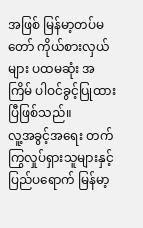အဖြစ် မြန်မာ့တပ်မတော် ကိုယ်စားလှယ်များ ပထမဆုံး အကြိမ် ပါဝင်ခွင့်ပြုထားပြီဖြစ်သည်။
လူ့အခွင့်အရေး တက်ကြွလှုပ်ရှားသူများနှင့် ပြည်ပရောက် မြန်မာ့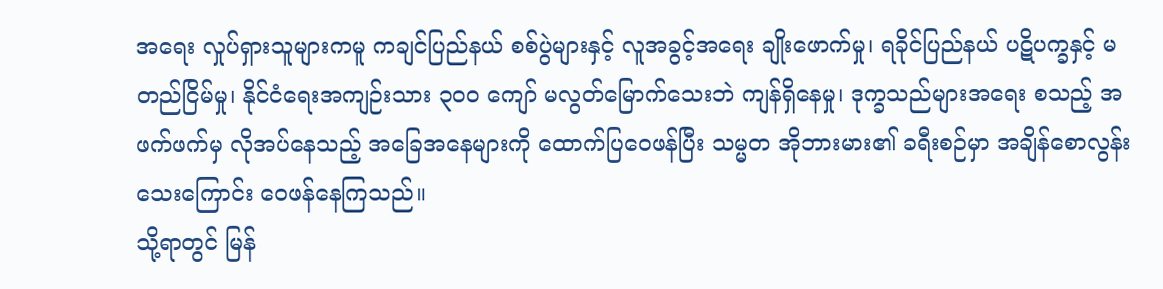အရေး လှုပ်ရှားသူများကမူ ကချင်ပြည်နယ် စစ်ပွဲများနှင့် လူအခွင့်အရေး ချိုးဖောက်မှု၊ ရခိုင်ပြည်နယ် ပဋိပက္ခနှင့် မတည်ငြိမ်မှု၊ နိုင်ငံရေးအကျဉ်းသား ၃၀၀ ကျော် မလွတ်မြောက်သေးဘဲ ကျန်ရှိနေမှု၊ ဒုက္ခသည်များအရေး စသည့် အဖက်ဖက်မှ လိုအပ်နေသည့် အခြေအနေများကို ထောက်ပြဝေဖန်ပြီး သမ္မတ အိုဘားမား၏ ခရီးစဉ်မှာ အချိန်စောလွန်းသေးကြောင်း ဝေဖန်နေကြသည်။
သို့ရာတွင် မြန်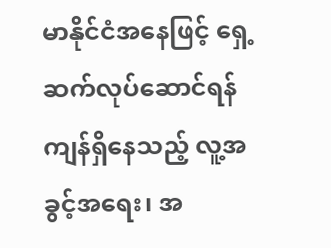မာနိုင်ငံအနေဖြင့် ရှေ့ဆက်လုပ်ဆောင်ရန် ကျန်ရှိနေသည့် လူ့အခွင့်အရေး၊ အ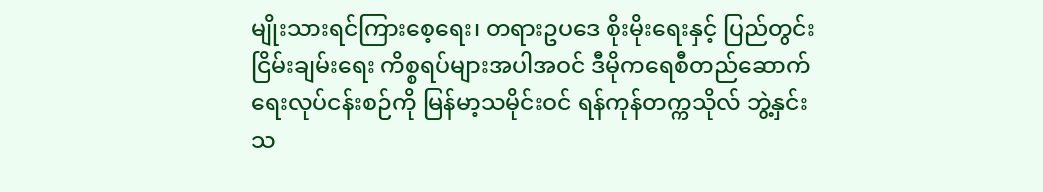မျိုးသားရင်ကြားစေ့ရေး၊ တရားဥပဒေ စိုးမိုးရေးနှင့် ပြည်တွင်းငြိမ်းချမ်းရေး ကိစ္စရပ်များအပါအဝင် ဒီမိုကရေစီတည်ဆောက်ရေးလုပ်ငန်းစဉ်ကို မြန်မာ့သမိုင်းဝင် ရန်ကုန်တက္ကသိုလ် ဘွဲ့နှင်းသ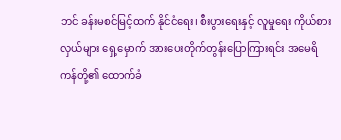ဘင် ခန်းမစင်မြင့်ထက် နိုင်ငံရေး၊ စီးပွားရေးနှင့် လူမှုရေး ကိုယ်စားလှယ်များ ရှေ့မှောက် အားပေးတိုက်တွန်းပြောကြားရင်း အမေရိကန်တို့၏ ထောက်ခံ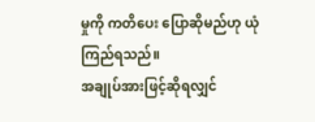မှုကို ကတိပေး ပြောဆိုမည်ဟု ယုံကြည်ရသည်။
အချုပ်အားဖြင့်ဆိုရလျှင်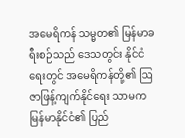အမေရိကန် သမ္မတ၏ မြန်မာခရီးစဉ်သည် ဒေသတွင်း နိုင်ငံရေးတွင် အမေရိကန်တို့၏ ဩဇာဖြန့်ကျက်နိုင်ရေး သာမက မြန်မာနိုင်ငံ၏ ပြည်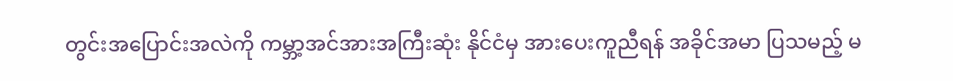တွင်းအပြောင်းအလဲကို ကမ္ဘာ့အင်အားအကြီးဆုံး နိုင်ငံမှ အားပေးကူညီရန် အခိုင်အမာ ပြသမည့် မ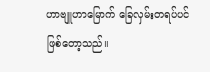ဟာဗျူဟာမြောက် ခြေလှမ်းတရပ်ပင် ဖြစ်တော့သည်။